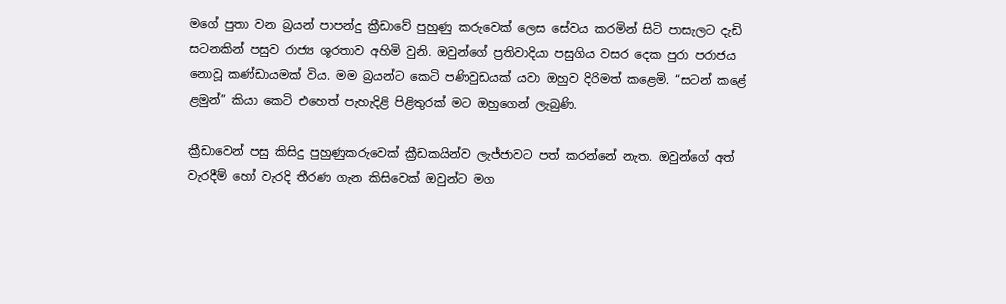මගේ පුතා වන බ්‍රයන් පාපන්දු ක්‍රීඩාවේ පුහුණු කරුවෙක් ලෙස සේවය කරමින් සිටි පාසැලට දැඩි සටනකින් පසුව රාජ්‍ය ශූරතාව අහිමි වුනි. ඔවුන්ගේ ප්‍රතිවාදියා පසුගිය වසර දෙක පුරා පරාජය නොවූ කණ්ඩායමක් විය. මම බ්‍රයන්ට කෙටි පණිවුඩයක් යවා ඔහුව දිරිමත් කළෙමි. “සටන් කළේ ළමුන්” කියා කෙටි එහෙත් පැහැදිළි පිළිතුරක් මට ඔහුගෙන් ලැබුණි.

ක්‍රීඩාවෙන් පසු කිසිදු පුහුණුකරුවෙක් ක්‍රීඩකයින්ව ලැජ්ජාවට පත් කරන්නේ නැත. ඔවුන්ගේ අත් වැරදීම් හෝ වැරදි තීරණ ගැන කිසිවෙක් ඔවුන්ට මග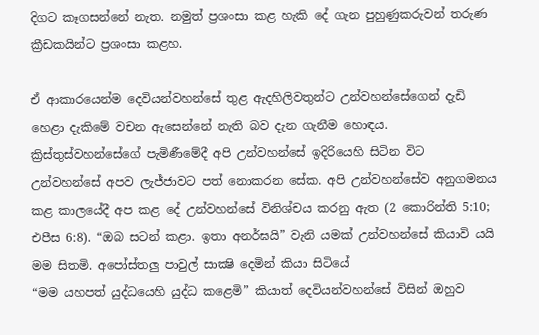දිගට කෑගසන්නේ නැත. නමුත් ප්‍රශංසා කළ හැකි දේ ගැන පුහුණුකරුවන් තරුණ ක්‍රීඩකයින්ට ප්‍රශංසා කළහ.

ඒ ආකාරයෙන්ම දෙවියන්වහන්සේ තුළ ඇදහිලිවතුන්ට උන්වහන්සේගෙන් දැඩි හෙළා දැකිමේ වචන ඇසෙන්නේ නැති බව දැන ගැනීම හොඳය. ක්‍රිස්තුස්වහන්සේගේ පැමිණීමේදී අපි උන්වහන්සේ ඉදිරියෙහි සිටින විට උන්වහන්සේ අපව ලැජ්ජාවට පත් නොකරන සේක. අපි උන්වහන්සේව අනුගමනය කළ කාලයේදී අප කළ දේ උන්වහන්සේ විනිශ්චය කරනු ඇත (2 කොරින්ති 5:10; එපීස 6:8). “ඔබ සටන් කළා. ඉතා අනර්ඝයි” වැනි යමක් උන්වහන්සේ කියාවි යයි මම සිතමි. අපෝස්තලු පාවුල් සාක්‍ෂි දෙමින් කියා සිටියේ
“මම යහපත් යුද්ධයෙහි යුද්ධ කළෙමි” කියාත් දෙවියන්වහන්සේ විසින් ඔහුව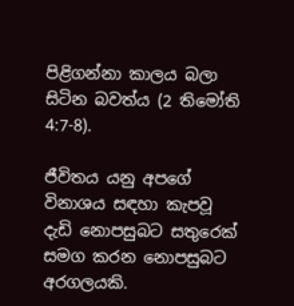පිළිගන්නා කාලය බලා සිටින බවත්ය (2 තිමෝති 4:7-8).

ජීවිතය යනු අපගේ විනාශය සඳහා කැපවූ දැඩි නොපසුබට සතුරෙක් සමග කරන නොපසුබට අරගලයකි.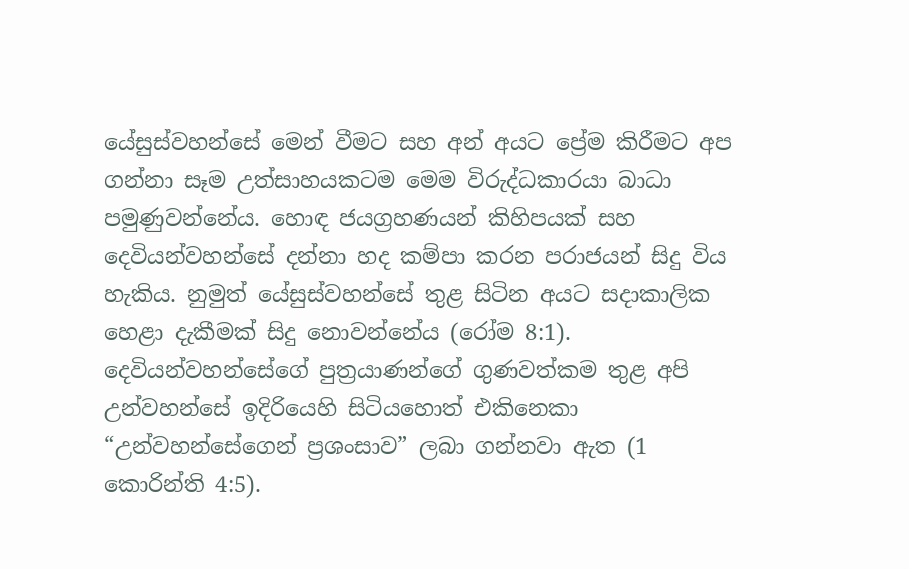යේසුස්වහන්සේ මෙන් වීමට සහ අන් අයට ප්‍රේම කිරීමට අප ගන්නා සෑම උත්සාහයකටම මෙම විරුද්ධකාරයා බාධා පමුණුවන්නේය. හොඳ ජයග්‍රහණයන් කිහිපයක් සහ දෙවියන්වහන්සේ දන්නා හද කම්පා කරන පරාජයන් සිදු විය හැකිය. නුමුත් යේසුස්වහන්සේ තුළ සිටින අයට සදාකාලික හෙළා දැකීමක් සිදු නොවන්නේය (රෝම 8:1). දෙවියන්වහන්සේගේ පුත්‍රයාණන්ගේ ගුණවත්කම තුළ අපි උන්වහන්සේ ඉදිරියෙහි සිටියහොත් එකිනෙකා “උන්වහන්සේගෙන් ප්‍රශංසාව” ලබා ගන්නවා ඇත (1 කොරින්ති 4:5).